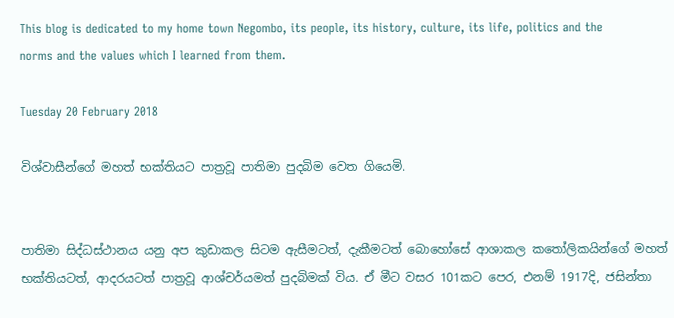This blog is dedicated to my home town Negombo, its people, its history, culture, its life, politics and the norms and the values which I learned from them.

Tuesday 20 February 2018

විශ්වාසීන්ගේ මහත් භක්තියට පාත්‍රවූ පාතිමා පුදබිම වෙත ගියෙමි.


පාතිමා සිද්ධස්ථානය යනු අප කුඩාකල සිටම ඇසීමටත්, දැකීමටත් බොහෝසේ ආශාකල කතෝලිකයින්ගේ මහත් භක්තියටත්, ආදරයටත් පාත්‍රවූ ආශ්චර්යමත් පුදබිමක් විය. ඒ මීට වසර 101කට පෙර, එනම් 1917දි, ජසින්තා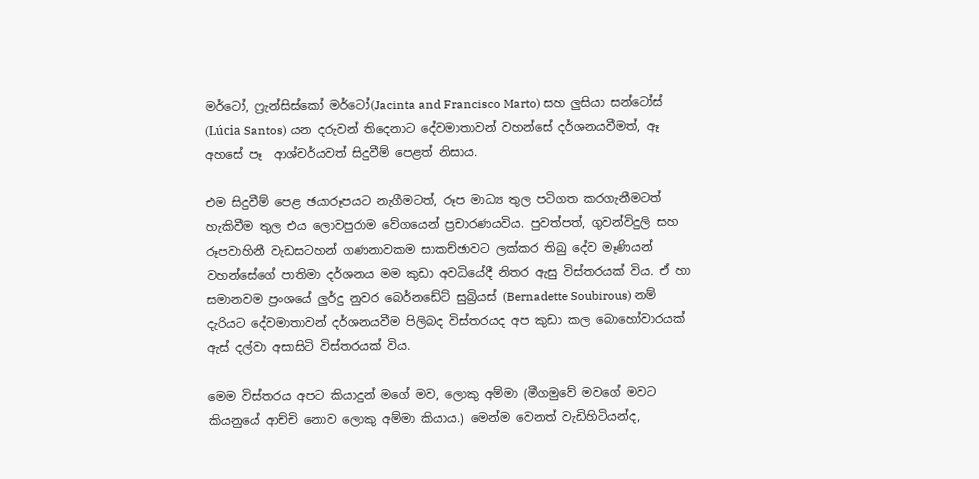මර්ටෝ, ෆ්‍රැන්සිස්කෝ මර්ටෝ(Jacinta and Francisco Marto) සහ ලුසියා සන්ටෝස් (Lúcia Santos) යන දරුවන් තිදෙනාට දේවමාතාවන් වහන්සේ දර්ශනයවීමත්, ඈ අහසේ පෑ  ආශ්චර්යවත් සිදුවීම් පෙළත් නිසාය.

එම සිදුවීම් පෙළ ඡයාරූපයට නැගීමටත්, රූප මාධ්‍ය තුල පටිගත කරගැනීමටත් හැකිවීම තුල එය ලොවපුරාම වේගයෙන් ප්‍රචාරණයවිය. පුවත්පත්, ගුවන්විදුලි සහ රූපවාහිනී වැඩසටහන් ගණනාවකම සාකච්ඡාවට ලක්කර තිබු දේව මෑණියන් වහන්සේගේ පාතිමා දර්ශනය මම කුඩා අවධියේදී නිතර ඇසු විස්තරයක් විය. ඒ හා සමානවම ප්‍රංශයේ ලුර්දු නුවර බෙර්නඩේට් සුබ්‍රියස් (Bernadette Soubirous) නම් දැරියට දේවමාතාවන් දර්ශනයවීම පිලිබද විස්තරයද අප කුඩා කල බොහෝවාරයක් ඇස් දල්වා අසාසිටි විස්තරයක් විය.

මෙම විස්තරය අපට කියාදුන් මගේ මව, ලොකු අම්මා (මීගමුවේ මවගේ මවට කියනුයේ ආච්චි නොව ලොකු අම්මා කියාය.) මෙන්ම වෙනත් වැඩිහිටියන්ද,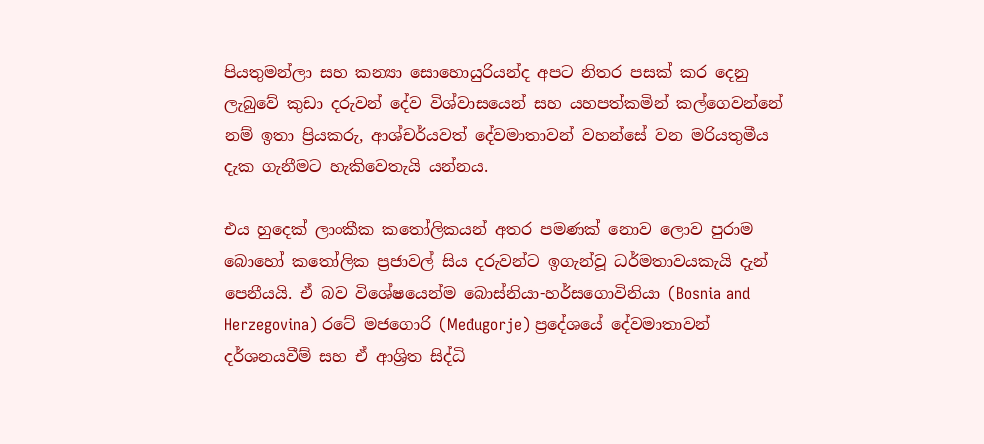පියතුමන්ලා සහ කන්‍යා සොහොයුරියන්ද අපට නිතර පසක් කර දෙනු ලැබුවේ කුඩා දරුවන් දේව විශ්වාසයෙන් සහ යහපත්කමින් කල්ගෙවන්නේ නම් ඉතා ප්‍රියකරු, ආශ්චර්යවත් දේවමාතාවන් වහන්සේ වන මරියතුමීය දැක ගැනීමට හැකිවෙතැයි යන්නය.

එය හුදෙක් ලාංකීක කතෝලිකයන් අතර පමණක් නොව ලොව පුරාම බොහෝ කතෝලික ප්‍රජාවල් සිය දරුවන්ට ඉගැන්වූ ධර්මතාවයකැයි දැන් පෙනීයයි. ඒ බව විශේෂයෙන්ම බොස්නියා-හර්සගොවිනියා (Bosnia and Herzegovina) රටේ මජගොරි (Međugorje) ප්‍රදේශයේ දේවමාතාවන් දර්ශනයවීම් සහ ඒ ආශ්‍රිත සිද්ධි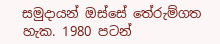සමුදායන් ඔස්සේ තේරුම්ගත හැක. 1980 පටන්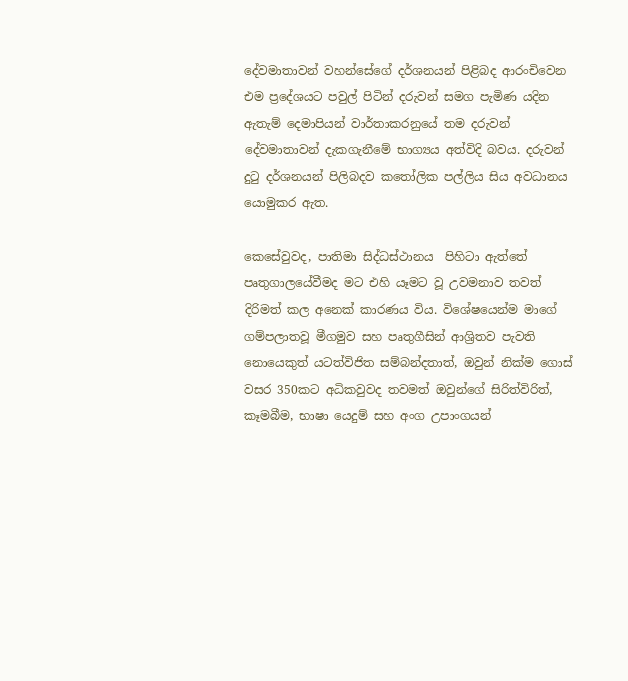දේවමාතාවන් වහන්සේගේ දර්ශනයන් පිළිබද ආරංචිවෙන එම ප්‍රදේශයට පවුල් පිටින් දරුවන් සමග පැමිණ යදින ඇතැම් දෙමාපියන් වාර්තාකරනුයේ තම දරුවන් දේවමාතාවන් දැකගැනීමේ භාග්‍යය අත්විදි බවය. දරුවන් දුටු දර්ශනයන් පිලිබදව කතෝලික පල්ලිය සිය අවධානය යොමුකර ඇත.

කෙසේවුවද, පාතිමා සිද්ධස්ථානය  පිහිටා ඇත්තේ පෘතුගාලයේවීමද මට එහි යෑමට වූ උවමනාව තවත් දිරිමත් කල අනෙක් කාරණය විය. විශේෂයෙන්ම මාගේ ගම්පලාතවූ මීගමුව සහ පෘතුගීසින් ආශ්‍රිතව පැවති නොයෙකුත් යටත්විජිත සම්බන්දතාත්, ඔවුන් නික්ම ගොස් වසර 350කට අධිකවුවද තවමත් ඔවුන්ගේ සිරිත්විරිත්, කෑමබීම, භාෂා යෙදුම් සහ අංග උපාංගයන්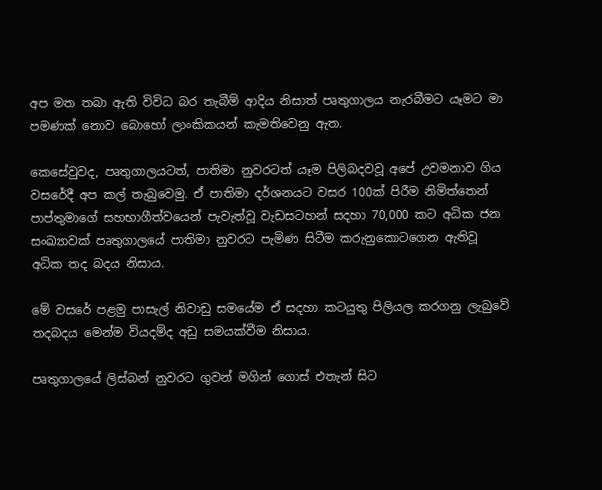අප මත තබා ඇති විවිධ බර තැබීම් ආදිය නිසාත් පෘතුගාලය නැරබීමට යෑමට මා පමණක් නොව බොහෝ ලාංකිකයන් කැමතිවෙනු ඇත.

කෙසේවුවද, පෘතුගාලයටත්, පාතිමා නුවරටත් යෑම පිලිබදවවූ අපේ උවමනාව ගිය වසරේදී අප කල් තැබුවෙමු. ඒ පාතිමා දර්ශනයට වසර 100ක් පිරීම නිමිත්තෙන් පාප්තුමාගේ සහභාගීත්වයෙන් පැවැත්වූ වැඩසටහන් සදහා 70,000 කට අධික ජන සංඛ්‍යාවක් පෘතුගාලයේ පාතිමා නුවරට පැමිණ සිටීම කරුනුකොටගෙන ඇතිවූ අධික තද බදය නිසාය.

මේ වසරේ පළමු පාසැල් නිවාඩු සමයේම ඒ සදහා කටයුතු පිලියල කරගනු ලැබුවේ තදබදය මෙන්ම වියදම්ද අඩු සමයක්වීම නිසාය.

පෘතුගාලයේ ලිස්බන් නුවරට ගුවන් මගින් ගොස් එතැන් සිට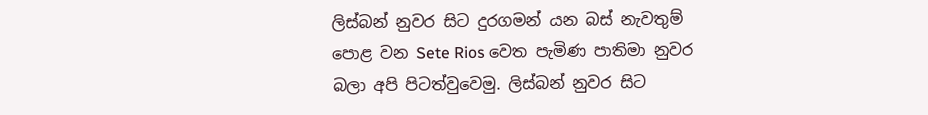ලිස්බන් නුවර සිට දුරගමන් යන බස් නැවතුම් පොළ වන Sete Rios වෙත පැමිණ පාතිමා නුවර බලා අපි පිටත්වුවෙමු. ලිස්බන් නුවර සිට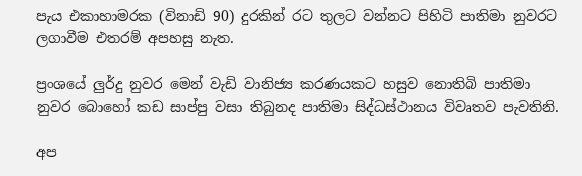පැය එකාහාමරක (විනාඩි 90) දුරකින් රට තුලට වන්නට පිහිටි පාතිමා නුවරට ලගාවීම එතරම් අපහසු නැත.

ප්‍රංශයේ ලුර්දු නුවර මෙන් වැඩි වානිජ්‍ය කරණයකට හසුව නොතිබි පාතිමා නුවර බොහෝ කඩ සාප්පු වසා තිබුනද පාතිමා සිද්ධස්ථානය විවෘතව පැවතිනි.

අප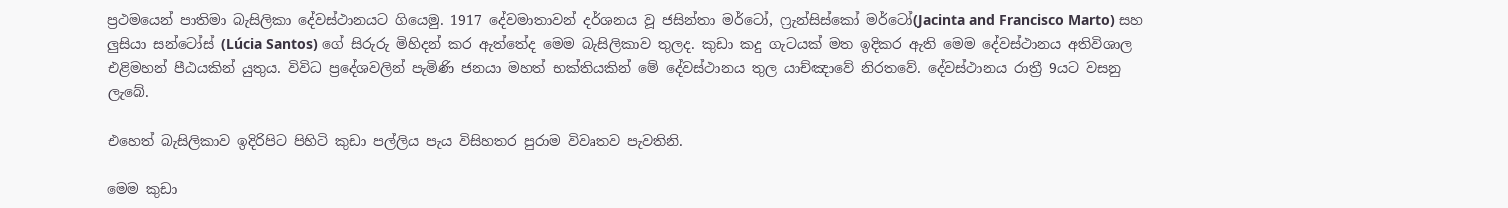ප්‍රථමයෙන් පාතිමා බැසිලිකා දේවස්ථානයට ගියෙමු. 1917 දේවමාතාවන් දර්ශනය වූ ජසින්තා මර්ටෝ, ෆ්‍රැන්සිස්කෝ මර්ටෝ(Jacinta and Francisco Marto) සහ ලුසියා සන්ටෝස් (Lúcia Santos) ගේ සිරුරු මිහිදන් කර ඇත්තේද මෙම බැසිලිකාව තුලද. කුඩා කදු ගැටයක් මත ඉදිකර ඇති මෙම දේවස්ථානය අතිවිශාල එළිමහන් පීඨයකින් යුතුය. විවිධ ප්‍රදේශවලින් පැමිණි ජනයා මහත් භක්තියකින් මේ දේවස්ථානය තුල යාච්ඤාවේ නිරතවේ. දේවස්ථානය රාත්‍රී 9යට වසනු ලැබේ.

එහෙත් බැසිලිකාව ඉදිරිපිට පිහිටි කුඩා පල්ලිය පැය විසිහතර පුරාම විවෘතව පැවතිනි.

මෙම කුඩා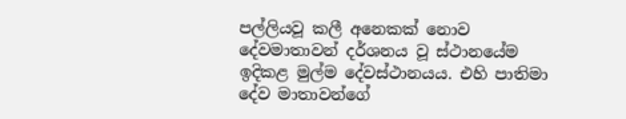පල්ලියවූ කලී අනෙකක් නොව දේවමාතාවන් දර්ශනය වූ ස්ථානයේම ඉදිකළ මුල්ම දේවස්ථානයය. එහි පාතිමා දේව මාතාවන්ගේ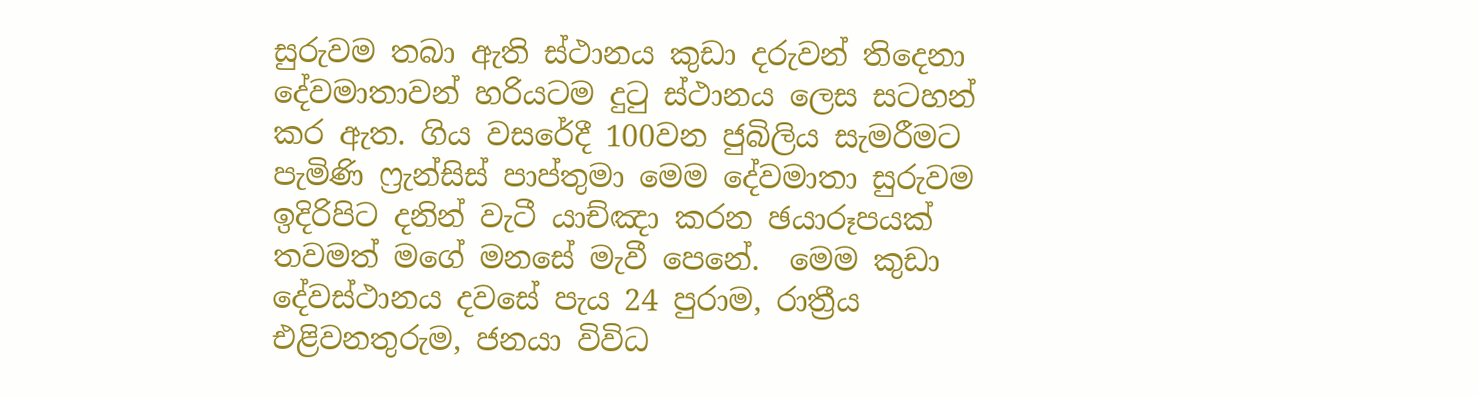සුරුවම තබා ඇති ස්ථානය කුඩා දරුවන් තිදෙනා දේවමාතාවන් හරියටම දුටු ස්ථානය ලෙස සටහන් කර ඇත. ගිය වසරේදී 100වන ජුබිලිය සැමරීමට පැමිණි ෆ්‍රැන්සිස් පාප්තුමා මෙම දේවමාතා සුරුවම ඉදිරිපිට දනින් වැටී යාච්ඤා කරන ඡයාරූපයක් තවමත් මගේ මනසේ මැවී පෙනේ.  මෙම කුඩා දේවස්ථානය දවසේ පැය 24 පුරාම, රාත්‍රීය එළිවනතුරුම, ජනයා විවිධ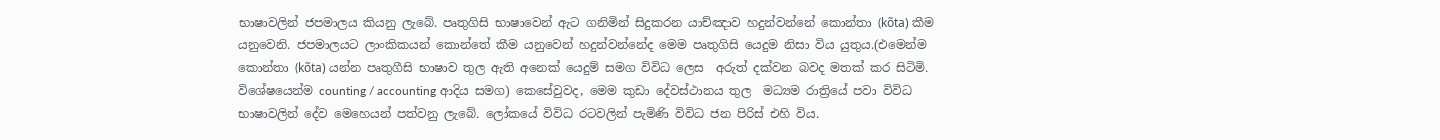භාෂාවලින් ජපමාලය කියනු ලැබේ. පෘතුගිසි භාෂාවෙන් ඇට ගනිමින් සිදුකරන යාච්ඤාව හදුන්වන්නේ කොන්තා (kõta) කීම යනුවෙනි. ජපමාලයට ලාංකිකයන් කොන්තේ කීම යනුවෙන් හදුන්වන්නේද මෙම පෘතුගිසි යෙදුම නිසා විය යුතුය.(එමෙන්ම කොන්තා (kõta) යන්න පෘතුගීසි භාෂාව තුල ඇති අනෙක් යෙදුම් සමග විවිධ ලෙස  අරුත් දක්වන බවද මතක් කර සිටිමි. විශේෂයෙන්ම counting / accounting ආදිය සමග) කෙසේවුවද, මෙම කුඩා දේවස්ථානය තුල  මධ්‍යම රාත්‍රියේ පවා විවිධ භාෂාවලින් දේව මෙහෙයන් පත්වනු ලැබේ. ලෝකයේ විවිධ රටවලින් පැමිණි විවිධ ජන පිරිස් එහි විය.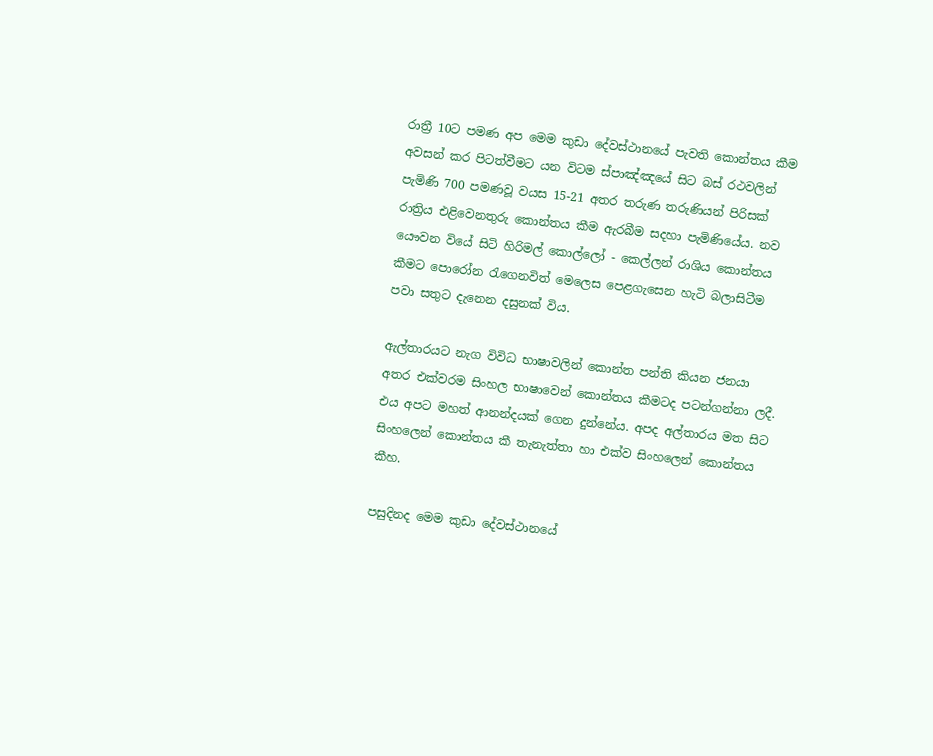රාත්‍රී 10ට පමණ අප මෙම කුඩා දේවස්ථානයේ පැවති කොන්තය කීම   අවසන් කර පිටත්වීමට යන විටම ස්පාඤ්ඤයේ සිට බස් රථවලින් පැමිණි 700 පමණවූ වයස 15-21 අතර තරුණ තරුණියන් පිරිසක් රාත්‍රිය එළිවෙනතුරු කොන්තය කීම ඇරබීම සදහා පැමිණියේය. නව යෞවන වියේ සිටි හිරිමල් කොල්ලෝ - කෙල්ලන් රාශිය කොන්තය කීමට පොරෝන රැගෙනවිත් මෙලෙස පෙළගැසෙන හැටි බලාසිටීම පවා සතුට දැනෙන දසුනක් විය.

ඇල්තාරයට නැග විවිධ භාෂාවලින් කොන්ත පන්ති කියන ජනයා අතර එක්වරම සිංහල භාෂාවෙන් කොන්තය කීමටද පටන්ගන්නා ලදී. එය අපට මහත් ආනන්දයක් ගෙන දුන්නේය. අපද අල්තාරය මත සිට සිංහලෙන් කොන්තය කී තැනැත්තා හා එක්ව සිංහලෙන් කොන්තය කීහ.

පසුදිනද මෙම කුඩා දේවස්ථානයේ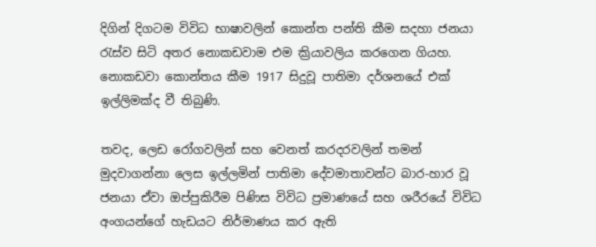දිගින් දිගටම විවිධ භාෂාවලින් කොන්ත පන්ති කීම සදහා ජනයා රැස්ව සිටි අතර නොකඩවාම එම ක්‍රියාවලිය කරගෙන ගියහ. නොකඩවා කොන්තය කීම 1917 සිදුවූ පාතිමා දර්ශනයේ එක් ඉල්ලිමක්ද වී තිබුණි.

තවද, ලෙඩ රෝගවලින් සහ වෙනත් කරදරවලින් තමන් මුදවාගන්නා ලෙස ඉල්ලමින් පාතිමා දේවමාතාවන්ට බාර-හාර වූ ජනයා ඒවා ඔප්පුකිරීම පිණිස විවිධ ප්‍රමාණයේ සහ ශරීරයේ විවිධ අංගයන්ගේ හැඩයට නිර්මාණය කර ඇති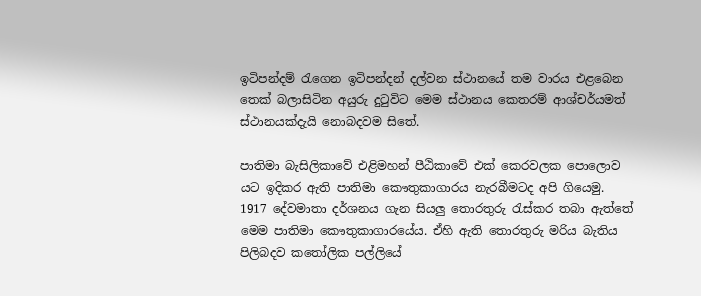ඉටිපන්දම් රැගෙන ඉටිපන්දන් දල්වන ස්ථානයේ තම වාරය එළබෙන තෙක් බලාසිටින අයුරු දුටුවිට මෙම ස්ථානය කෙතරම් ආශ්චර්යමත් ස්ථානයක්දැයි නොබදවම සිතේ.

පාතිමා බැසිලිකාවේ එළිමහන් පීඨිකාවේ එක් කෙරවලක පොලොව යට ඉදිකර ඇති පාතිමා කෞතුකාගාරය නැරබීමටද අපි ගියෙමු. 1917 දේවමාතා දර්ශනය ගැන සියලු තොරතුරු රැස්කර තබා ඇත්තේ මෙම පාතිමා කෞතුකාගාරයේය. ඒහි ඇති තොරතුරු මරිය බැතිය පිලිබදව කතෝලික පල්ලියේ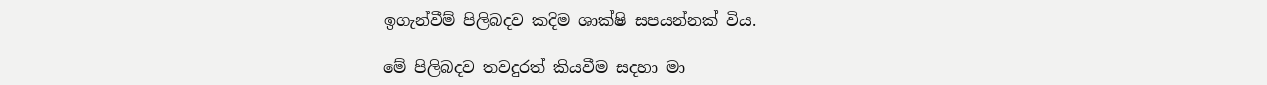ඉගැන්වීම් පිලිබදව කදිම ශාක්ෂි සපයන්නක් විය.

මේ පිලිබදව තවදුරත් කියවීම සදහා මා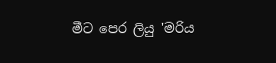මීට පෙර ලියු 'මරිය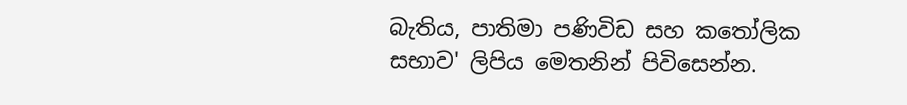බැතිය, පාතිමා පණිවිඩ සහ කතෝලික සභාව' ලිපිය මෙතනින් පිවිසෙන්න.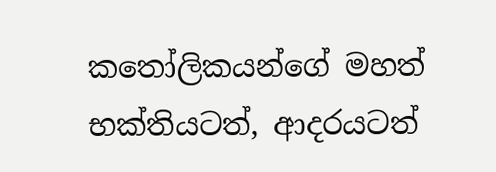කතෝලිකයන්ගේ මහත් භක්තියටත්, ආදරයටත්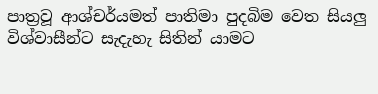පාත්‍රවූ ආශ්චර්යමත් පාතිමා පුදබිම වෙත සියලු විශ්වාසීන්ට සැදැහැ සිතින් යාමට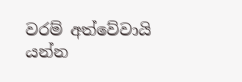වරම් අත්වේවායි යන්න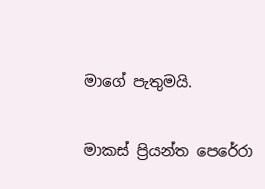මාගේ පැතුමයි.

මාකස් ප්‍රියන්ත පෙරේරා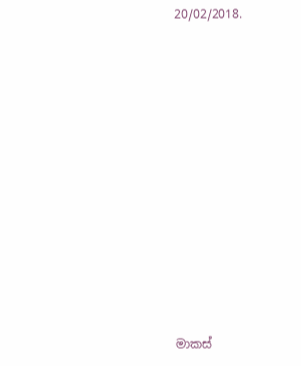20/02/2018.












මාකස්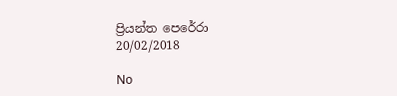ප්‍රියන්ත පෙරේරා
20/02/2018

No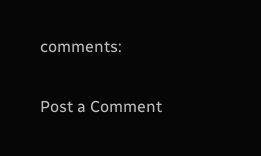comments:

Post a Comment